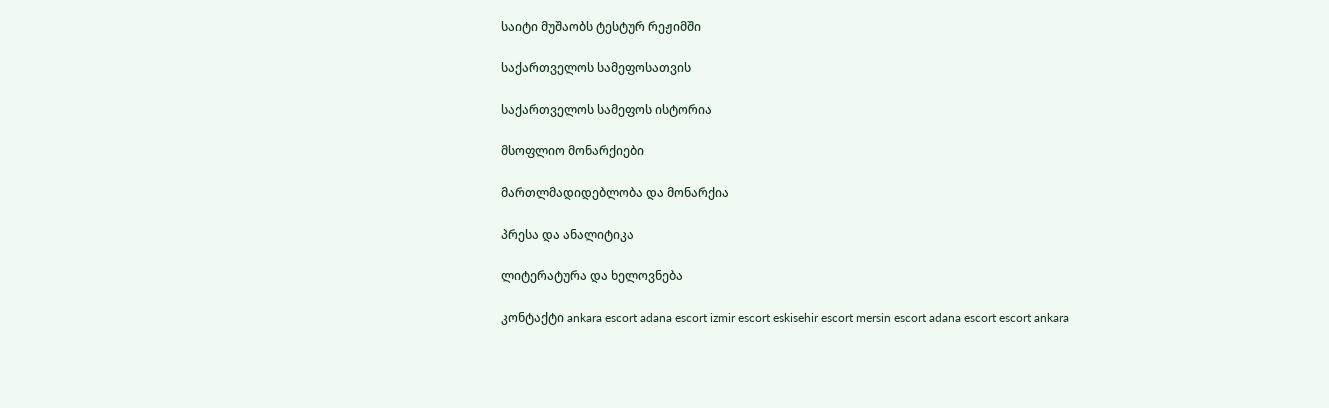საიტი მუშაობს ტესტურ რეჟიმში

საქართველოს სამეფოსათვის

საქართველოს სამეფოს ისტორია

მსოფლიო მონარქიები

მართლმადიდებლობა და მონარქია

პრესა და ანალიტიკა

ლიტერატურა და ხელოვნება

კონტაქტი ankara escort adana escort izmir escort eskisehir escort mersin escort adana escort escort ankara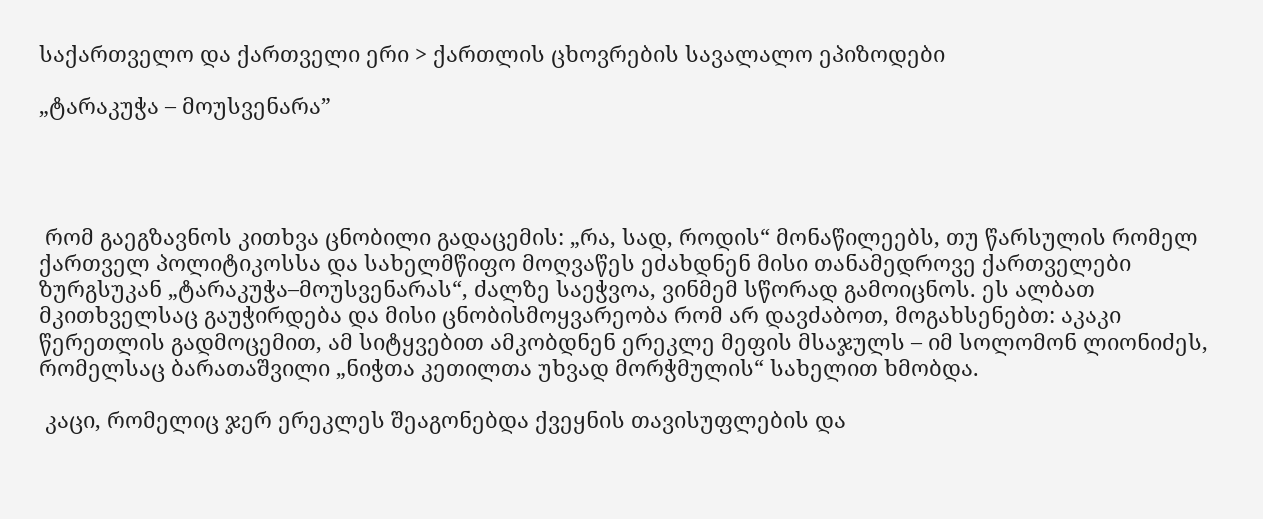საქართველო და ქართველი ერი > ქართლის ცხოვრების სავალალო ეპიზოდები

„ტარაკუჭა – მოუსვენარა”




 რომ გაეგზავნოს კითხვა ცნობილი გადაცემის: „რა, სად, როდის“ მონაწილეებს, თუ წარსულის რომელ ქართველ პოლიტიკოსსა და სახელმწიფო მოღვაწეს ეძახდნენ მისი თანამედროვე ქართველები ზურგსუკან „ტარაკუჭა–მოუსვენარას“, ძალზე საეჭვოა, ვინმემ სწორად გამოიცნოს. ეს ალბათ მკითხველსაც გაუჭირდება და მისი ცნობისმოყვარეობა რომ არ დავძაბოთ, მოგახსენებთ: აკაკი წერეთლის გადმოცემით, ამ სიტყვებით ამკობდნენ ერეკლე მეფის მსაჯულს – იმ სოლომონ ლიონიძეს, რომელსაც ბარათაშვილი „ნიჭთა კეთილთა უხვად მორჭმულის“ სახელით ხმობდა.

 კაცი, რომელიც ჯერ ერეკლეს შეაგონებდა ქვეყნის თავისუფლების და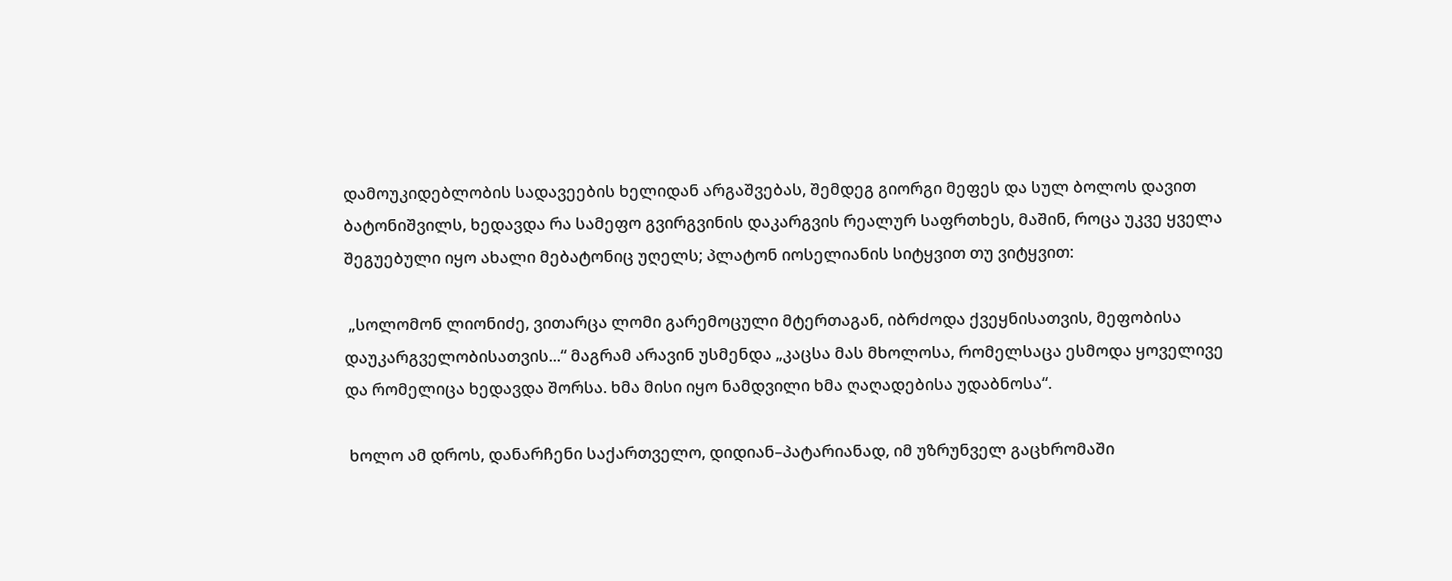დამოუკიდებლობის სადავეების ხელიდან არგაშვებას, შემდეგ გიორგი მეფეს და სულ ბოლოს დავით ბატონიშვილს, ხედავდა რა სამეფო გვირგვინის დაკარგვის რეალურ საფრთხეს, მაშინ, როცა უკვე ყველა შეგუებული იყო ახალი მებატონიც უღელს; პლატონ იოსელიანის სიტყვით თუ ვიტყვით:

 „სოლომონ ლიონიძე, ვითარცა ლომი გარემოცული მტერთაგან, იბრძოდა ქვეყნისათვის, მეფობისა დაუკარგველობისათვის...“ მაგრამ არავინ უსმენდა „კაცსა მას მხოლოსა, რომელსაცა ესმოდა ყოველივე და რომელიცა ხედავდა შორსა. ხმა მისი იყო ნამდვილი ხმა ღაღადებისა უდაბნოსა“.

 ხოლო ამ დროს, დანარჩენი საქართველო, დიდიან–პატარიანად, იმ უზრუნველ გაცხრომაში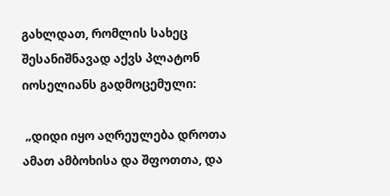გახლდათ, რომლის სახეც შესანიშნავად აქვს პლატონ იოსელიანს გადმოცემული:

 „დიდი იყო აღრეულება დროთა ამათ ამბოხისა და შფოთთა, და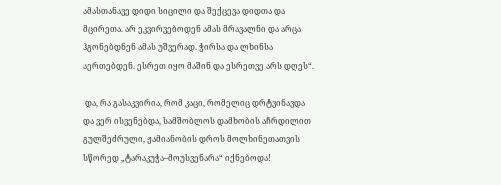ამასთანავე დიდი სიცილი და შექცევა დიდთა და მცირეთა. არ ეკვირვებოდენ ამას მრავალნი და არცა ჰგონებდნენ ამას უშვერად. ჭირსა და ლხინსა აერთებდენ. ესრეთ იყო მაშინ და ესრეთვე არს დღეს“.

 და, რა გასაკვირია, რომ კაცი, რომელიც დრტვინავდა და ვერ ისვენებდა, სამშობლოს დამხობის აჩრდილით გულშეძრული, ჟამიანობის დროს მოლხინეთათვის სწორედ „ტარაკუჭა–მოუსვენარა“ იქნებოდა!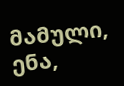მამული, ენა,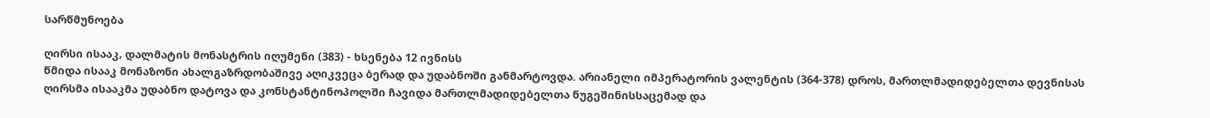სარწმუნოება

ღირსი ისააკ, დალმატის მონასტრის იღუმენი (383) - ხსენება 12 ივნისს
წმიდა ისააკ მონაზონი ახალგაზრდობაშივე აღიკვეცა ბერად და უდაბნოში განმარტოვდა. არიანელი იმპერატორის ვალენტის (364-378) დროს, მართლმადიდებელთა დევნისას ღირსმა ისააკმა უდაბნო დატოვა და კონსტანტინოპოლში ჩავიდა მართლმადიდებელთა ნუგეშინისსაცემად და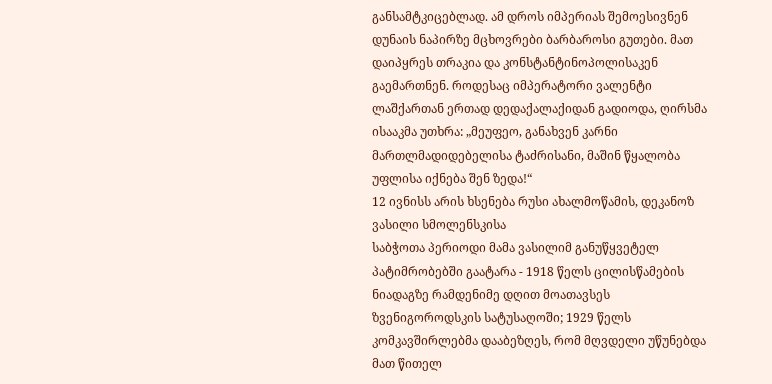განსამტკიცებლად. ამ დროს იმპერიას შემოესივნენ დუნაის ნაპირზე მცხოვრები ბარბაროსი გუთები. მათ დაიპყრეს თრაკია და კონსტანტინოპოლისაკენ გაემართნენ. როდესაც იმპერატორი ვალენტი ლაშქართან ერთად დედაქალაქიდან გადიოდა, ღირსმა ისააკმა უთხრა: „მეუფეო, განახვენ კარნი მართლმადიდებელისა ტაძრისანი, მაშინ წყალობა უფლისა იქნება შენ ზედა!“
12 ივნისს არის ხსენება რუსი ახალმოწამის, დეკანოზ ვასილი სმოლენსკისა
საბჭოთა პერიოდი მამა ვასილიმ განუწყვეტელ პატიმრობებში გაატარა - 1918 წელს ცილისწამების ნიადაგზე რამდენიმე დღით მოათავსეს ზვენიგოროდსკის სატუსაღოში; 1929 წელს კომკავშირლებმა დააბეზღეს, რომ მღვდელი უწუნებდა მათ წითელ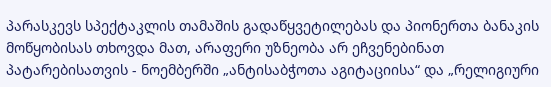პარასკევს სპექტაკლის თამაშის გადაწყვეტილებას და პიონერთა ბანაკის მოწყობისას თხოვდა მათ, არაფერი უზნეობა არ ეჩვენებინათ პატარებისათვის - ნოემბერში „ანტისაბჭოთა აგიტაციისა“ და „რელიგიური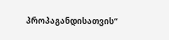პროპაგანდისათვის“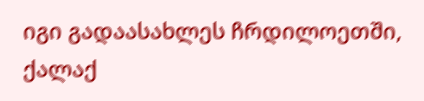იგი გადაასახლეს ჩრდილოეთში, ქალაქ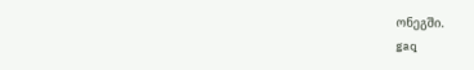ონეგში.
gaq